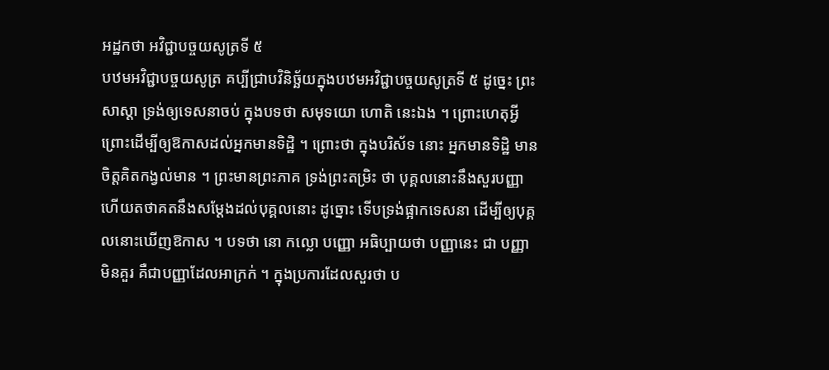អដ្ឋកថា អវិជ្ជាបច្ចយសូត្រទី ៥
បឋមអវិជ្ជាបច្ចយសូត្រ គប្បីជ្រាបវិនិច្ឆ័យក្នុងបឋមអវិជ្ជាបច្ចយសូត្រទី ៥ ដូច្នេះ ព្រះសាស្តា ទ្រង់ឲ្យទេសនាចប់ ក្នុងបទថា សមុទយោ ហោតិ នេះឯង ។ ព្រោះហេតុអ្វី ព្រោះដើម្បីឲ្យឱកាសដល់អ្នកមានទិដ្ឋិ ។ ព្រោះថា ក្នុងបរិស័ទ នោះ អ្នកមានទិដ្ឋិ មានចិត្តគិតកង្វល់មាន ។ ព្រះមានព្រះភាគ ទ្រង់ព្រះតម្រិះ ថា បុគ្គលនោះនឹងសួរបញ្ញា ហើយតថាគតនឹងសម្តែងដល់បុគ្គលនោះ ដូច្នោះ ទើបទ្រង់ផ្អាកទេសនា ដើម្បីឲ្យបុគ្គលនោះឃើញឱកាស ។ បទថា នោ កល្លោ បញ្ញោ អធិប្បាយថា បញ្ញានេះ ជា បញ្ញាមិនគួរ គឺជាបញ្ញាដែលអាក្រក់ ។ ក្នុងប្រការដែលសួរថា ប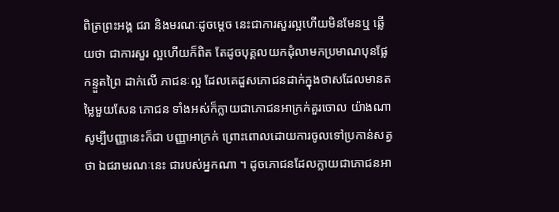ពិត្រព្រះអង្គ ជរា និងមរណៈដូចម្តេច នេះជាការសួរល្អហើយមិនមែនឬ ឆ្លើយថា ជាការសួរ ល្អហើយក៏ពិត តែដូចបុគ្គលយកដុំលាមកប្រមាណបុនផ្លែកន្ទួតព្រៃ ដាក់លើ ភាជនៈល្អ ដែលគេដួសភោជនដាក់ក្នុងថាសដែលមានតម្លៃមួយសែន ភោជន ទាំងអស់ក៏ក្លាយជាភោជនអាក្រក់គួរចោល យ៉ាងណា សូម្បីបញ្ញានេះក៏ជា បញ្ញាអាក្រក់ ព្រោះពោលដោយការចូលទៅប្រកាន់សត្វថា ឯជរាមរណៈនេះ ជារបស់អ្នកណា ។ ដូចភោជនដែលក្លាយជាភោជនអា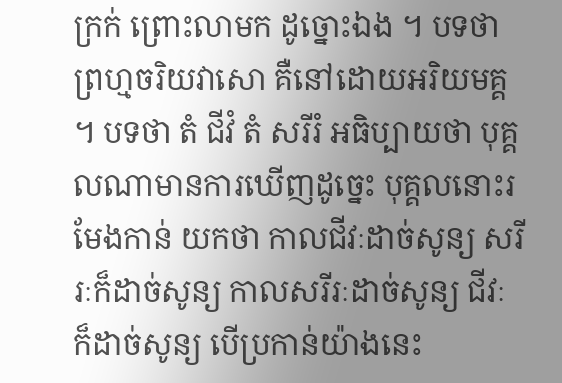ក្រក់ ព្រោះលាមក ដូច្នោះឯង ។ បទថា ព្រហ្មចរិយវាសោ គឺនៅដោយអរិយមគ្គ ។ បទថា តំ ជីវំ តំ សរីរំ អធិប្បាយថា បុគ្គលណាមានការឃើញដូច្នេះ បុគ្គលនោះរមែងកាន់ យកថា កាលជីវៈដាច់សូន្យ សរីរៈក៏ដាច់សូន្យ កាលសរីរៈដាច់សូន្យ ជីវៈ ក៏ដាច់សូន្យ បើប្រកាន់យ៉ាងនេះ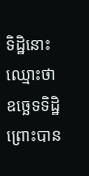ទិដ្ឋិនោះ ឈ្មោះថា ឧច្ឆេទទិដ្ឋិ ព្រោះបាន